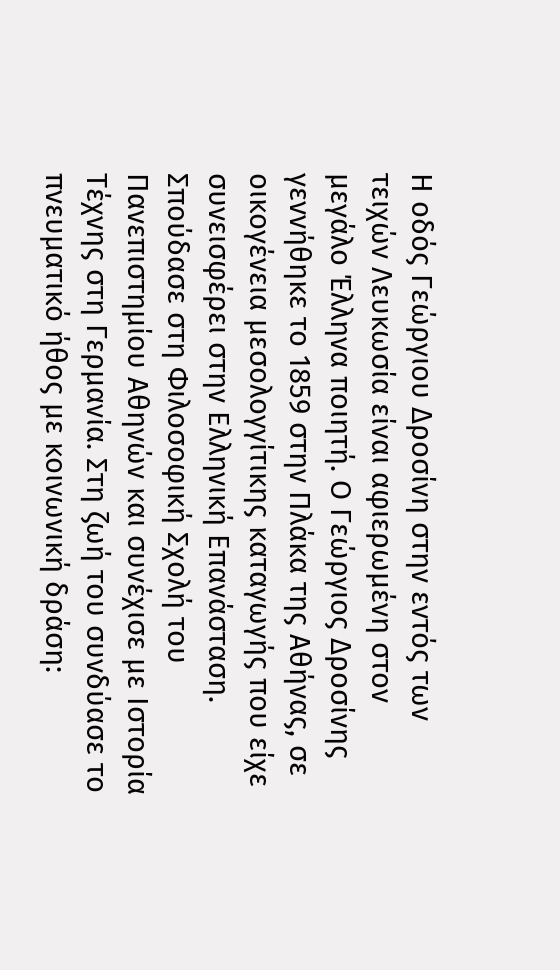Η οδός Γεώργιου Δροσίνη στην εντός των τειχών Λευκωσία είναι αφιερωμένη στον μεγάλο Έλληνα ποιητή. Ο Γεώργιος Δροσίνης γεννήθηκε το 1859 στην Πλάκα της Αθήνας, σε οικογένεια μεσολογγίτικης καταγωγής που είχε συνεισφέρει στην Ελληνική Επανάσταση. Σπούδασε στη Φιλοσοφική Σχολή του Πανεπιστημίου Αθηνών και συνέχισε με Ιστορία Τέχνης στη Γερμανία. Στη ζωή του συνδύασε το πνευματικό ήθος με κοινωνική δράση: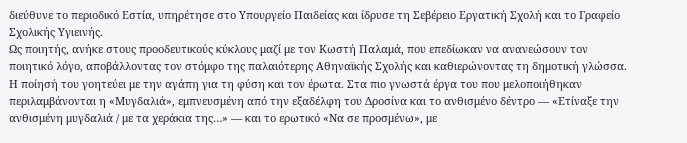διεύθυνε το περιοδικό Εστία, υπηρέτησε στο Υπουργείο Παιδείας και ίδρυσε τη Σεβέρειο Εργατική Σχολή και το Γραφείο Σχολικής Υγιεινής.
Ως ποιητής, ανήκε στους προοδευτικούς κύκλους μαζί με τον Κωστή Παλαμά, που επεδίωκαν να ανανεώσουν τον ποιητικό λόγο, αποβάλλοντας τον στόμφο της παλαιότερης Αθηναϊκής Σχολής και καθιερώνοντας τη δημοτική γλώσσα.
Η ποίησή του γοητεύει με την αγάπη για τη φύση και τον έρωτα. Στα πιο γνωστά έργα του που μελοποιήθηκαν περιλαμβάνονται η «Μυγδαλιά», εμπνευσμένη από την εξαδέλφη του Δροσίνα και το ανθισμένο δέντρο — «Ετίναξε την ανθισμένη μυγδαλιά / με τα χεράκια της…» — και το ερωτικό «Να σε προσμένω», με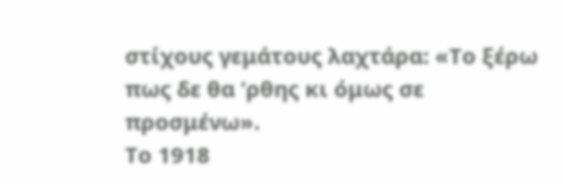στίχους γεμάτους λαχτάρα: «Το ξέρω πως δε θα ’ρθης κι όμως σε προσμένω».
Το 1918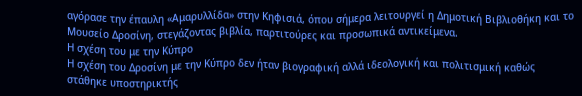αγόρασε την έπαυλη «Αμαρυλλίδα» στην Κηφισιά, όπου σήμερα λειτουργεί η Δημοτική Βιβλιοθήκη και το Μουσείο Δροσίνη, στεγάζοντας βιβλία, παρτιτούρες και προσωπικά αντικείμενα.
Η σχέση του με την Κύπρο
Η σχέση του Δροσίνη με την Κύπρο δεν ήταν βιογραφική αλλά ιδεολογική και πολιτισμική καθώς στάθηκε υποστηρικτής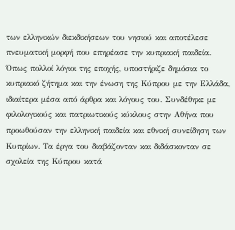των ελληνικών διεκδικήσεων του νησιού και αποτέλεσε πνευματική μορφή που επηρέασε την κυπριακή παιδεία.
Όπως πολλοί λόγιοι της εποχής, υποστήριζε δημόσια το κυπριακό ζήτημα και την ένωση της Κύπρου με την Ελλάδα, ιδιαίτερα μέσα από άρθρα και λόγους του. Συνδέθηκε με φιλολογικούς και πατριωτικούς κύκλους στην Αθήνα που προωθούσαν την ελληνική παιδεία και εθνική συνείδηση των Κυπρίων. Τα έργα του διαβάζονταν και διδάσκονταν σε σχολεία της Κύπρου κατά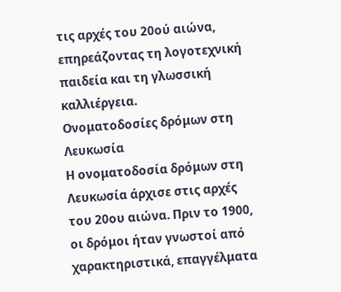τις αρχές του 20ού αιώνα, επηρεάζοντας τη λογοτεχνική παιδεία και τη γλωσσική καλλιέργεια.
Ονοματοδοσίες δρόμων στη Λευκωσία
Η ονοματοδοσία δρόμων στη Λευκωσία άρχισε στις αρχές του 20ου αιώνα. Πριν το 1900, οι δρόμοι ήταν γνωστοί από χαρακτηριστικά, επαγγέλματα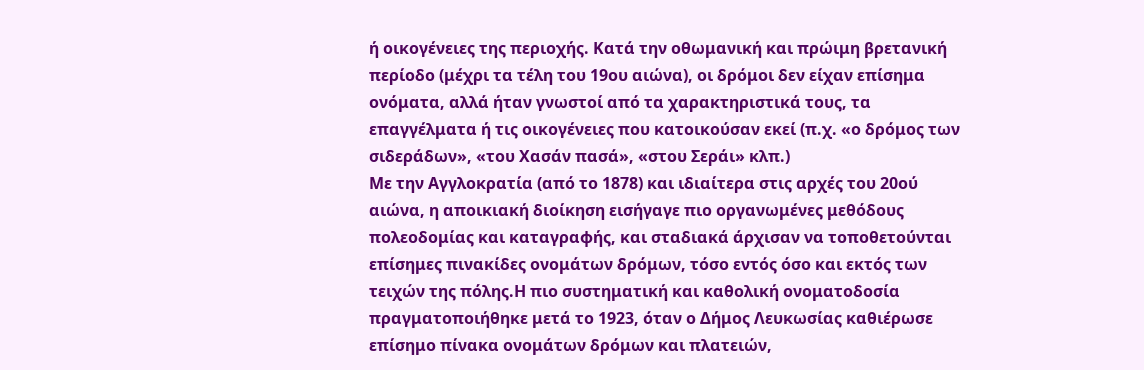ή οικογένειες της περιοχής. Κατά την οθωμανική και πρώιμη βρετανική περίοδο (μέχρι τα τέλη του 19ου αιώνα), οι δρόμοι δεν είχαν επίσημα ονόματα, αλλά ήταν γνωστοί από τα χαρακτηριστικά τους, τα επαγγέλματα ή τις οικογένειες που κατοικούσαν εκεί (π.χ. «ο δρόμος των σιδεράδων», «του Χασάν πασά», «στου Σεράι» κλπ.)
Με την Αγγλοκρατία (από το 1878) και ιδιαίτερα στις αρχές του 20ού αιώνα, η αποικιακή διοίκηση εισήγαγε πιο οργανωμένες μεθόδους πολεοδομίας και καταγραφής, και σταδιακά άρχισαν να τοποθετούνται επίσημες πινακίδες ονομάτων δρόμων, τόσο εντός όσο και εκτός των τειχών της πόλης.Η πιο συστηματική και καθολική ονοματοδοσία πραγματοποιήθηκε μετά το 1923, όταν ο Δήμος Λευκωσίας καθιέρωσε επίσημο πίνακα ονομάτων δρόμων και πλατειών,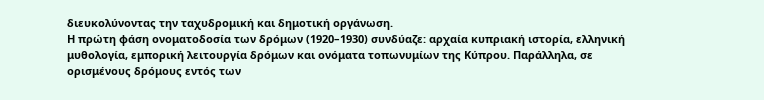διευκολύνοντας την ταχυδρομική και δημοτική οργάνωση.
Η πρώτη φάση ονοματοδοσία των δρόμων (1920–1930) συνδύαζε: αρχαία κυπριακή ιστορία, ελληνική μυθολογία, εμπορική λειτουργία δρόμων και ονόματα τοπωνυμίων της Κύπρου. Παράλληλα, σε ορισμένους δρόμους εντός των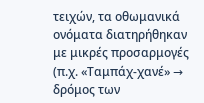τειχών, τα οθωμανικά ονόματα διατηρήθηκαν με μικρές προσαρμογές (π.χ. «Ταμπάχ-χανέ» → δρόμος των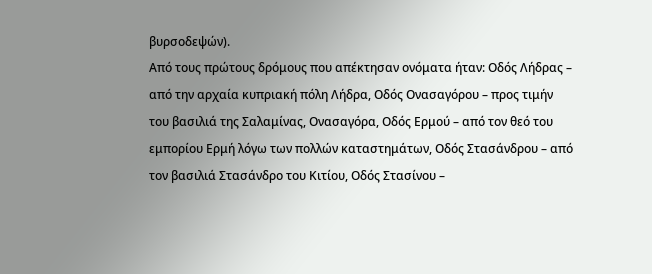βυρσοδεψών).
Από τους πρώτους δρόμους που απέκτησαν ονόματα ήταν: Οδός Λήδρας – από την αρχαία κυπριακή πόλη Λήδρα, Οδός Ονασαγόρου – προς τιμήν του βασιλιά της Σαλαμίνας, Ονασαγόρα, Οδός Ερμού – από τον θεό του εμπορίου Ερμή λόγω των πολλών καταστημάτων, Οδός Στασάνδρου – από τον βασιλιά Στασάνδρο του Κιτίου, Οδός Στασίνου –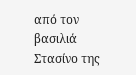από τον βασιλιά Στασίνο της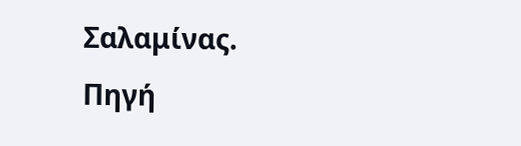Σαλαμίνας.
Πηγή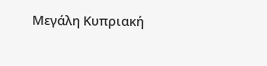Μεγάλη Κυπριακή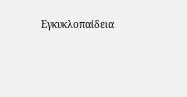Εγκυκλοπαίδεια